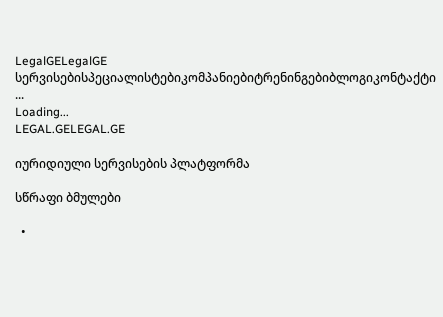LegalGELegalGE
სერვისებისპეციალისტებიკომპანიებიტრენინგებიბლოგიკონტაქტი
...
Loading...
LEGAL.GELEGAL.GE

იურიდიული სერვისების პლატფორმა

სწრაფი ბმულები

  •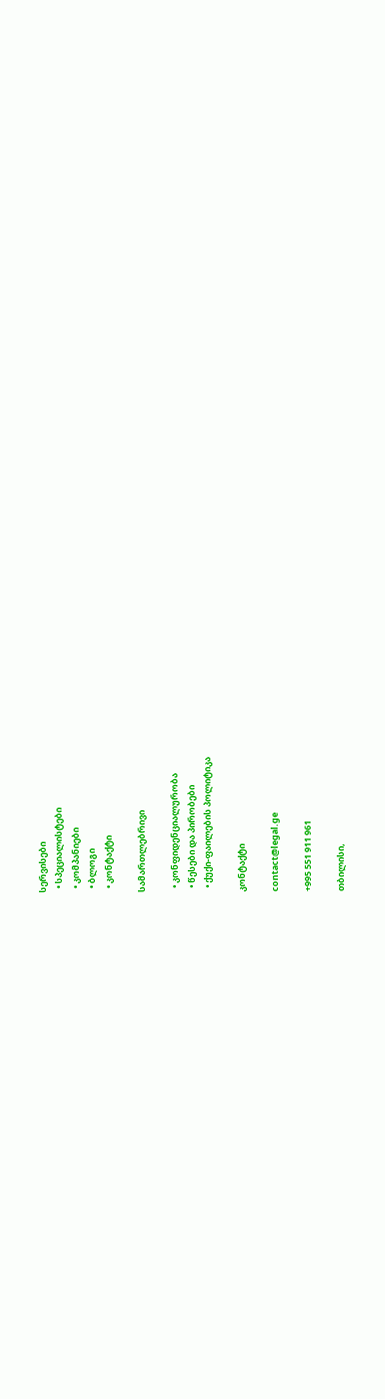სერვისები
  • სპეციალისტები
  • კომპანიები
  • ბლოგი
  • კონტაქტი

სამართლებრივი

  • კონფიდენციალურობა
  • წესები და პირობები
  • ქუქი-ფაილების პოლიტიკა

კონტაქტი

contact@legal.ge

+995 551 911 961

თბილისი,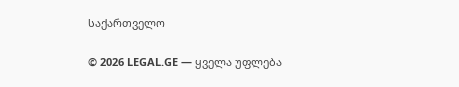საქართველო

© 2026 LEGAL.GE — ყველა უფლება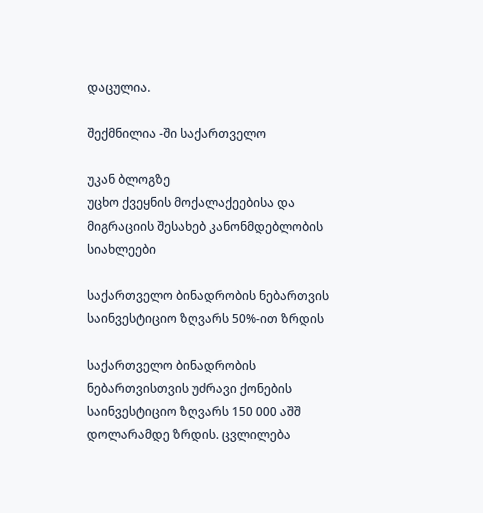დაცულია.

შექმნილია -ში საქართველო

უკან ბლოგზე
უცხო ქვეყნის მოქალაქეებისა და მიგრაციის შესახებ კანონმდებლობის სიახლეები

საქართველო ბინადრობის ნებართვის საინვესტიციო ზღვარს 50%-ით ზრდის

საქართველო ბინადრობის ნებართვისთვის უძრავი ქონების საინვესტიციო ზღვარს 150 000 აშშ დოლარამდე ზრდის. ცვლილება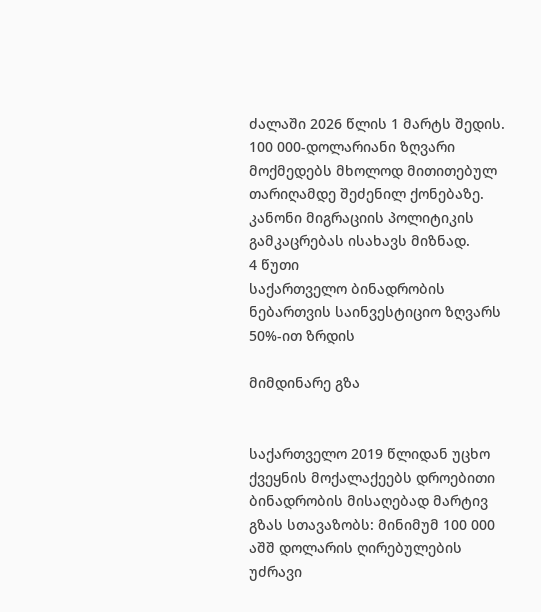ძალაში 2026 წლის 1 მარტს შედის. 100 000-დოლარიანი ზღვარი მოქმედებს მხოლოდ მითითებულ თარიღამდე შეძენილ ქონებაზე. კანონი მიგრაციის პოლიტიკის გამკაცრებას ისახავს მიზნად.
4 წუთი
საქართველო ბინადრობის ნებართვის საინვესტიციო ზღვარს 50%-ით ზრდის

მიმდინარე გზა


საქართველო 2019 წლიდან უცხო ქვეყნის მოქალაქეებს დროებითი ბინადრობის მისაღებად მარტივ გზას სთავაზობს: მინიმუმ 100 000 აშშ დოლარის ღირებულების უძრავი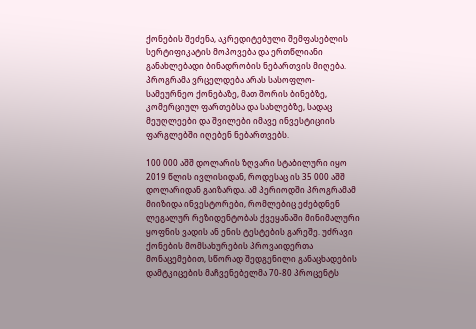ქონების შეძენა, აკრედიტებული შემფასებლის სერტიფიკატის მოპოვება და ერთწლიანი განახლებადი ბინადრობის ნებართვის მიღება. პროგრამა ვრცელდება არას სასოფლო-სამეურნეო ქონებაზე, მათ შორის ბინებზე, კომერციულ ფართებსა და სახლებზე, სადაც მეუღლეები და შვილები იმავე ინვესტიციის ფარგლებში იღებენ ნებართვებს.

100 000 აშშ დოლარის ზღვარი სტაბილური იყო 2019 წლის ივლისიდან, როდესაც ის 35 000 აშშ დოლარიდან გაიზარდა. ამ პერიოდში პროგრამამ მიიზიდა ინვესტორები, რომლებიც ეძებდნენ ლეგალურ რეზიდენტობას ქვეყანაში მინიმალური ყოფნის ვადის ან ენის ტესტების გარეშე. უძრავი ქონების მომსახურების პროვაიდერთა მონაცემებით, სწორად შედგენილი განაცხადების დამტკიცების მაჩვენებელმა 70-80 პროცენტს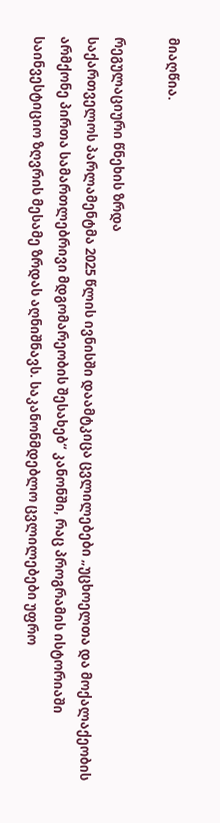მიაღწია.

რეგულაციური წნეხის ზრდა
საქართველოს პარლამენტმა 2025 წლის ივნისში დაამტკიცა ცვლილებები „უცხოელთა და მოქალაქეობის არმქონე პირთა სამართლებრივი მდგომარეობის შესახებ“ კანონში, რაც პროგრამის ისტორიაში საინვესტიციო ზღვრის მესამე ზრდას აღნიშნავს. საკანონმდებლო ცვლილებები უფრო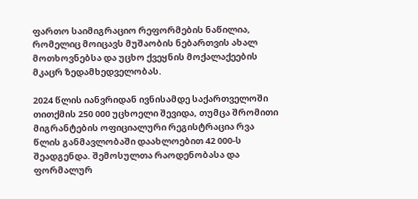ფართო საიმიგრაციო რეფორმების ნაწილია, რომელიც მოიცავს მუშაობის ნებართვის ახალ მოთხოვნებსა და უცხო ქვეყნის მოქალაქეების მკაცრ ზედამხედველობას.

2024 წლის იანვრიდან ივნისამდე საქართველოში თითქმის 250 000 უცხოელი შევიდა, თუმცა შრომითი მიგრანტების ოფიციალური რეგისტრაცია რვა წლის განმავლობაში დაახლოებით 42 000-ს შეადგენდა. შემოსულთა რაოდენობასა და ფორმალურ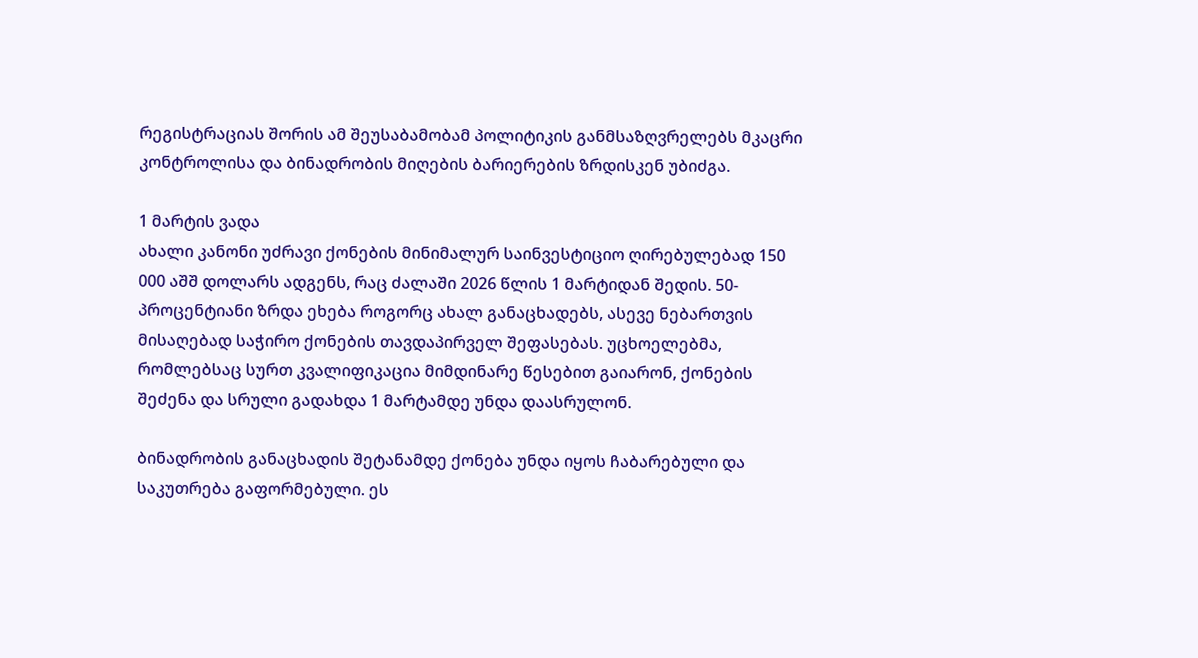რეგისტრაციას შორის ამ შეუსაბამობამ პოლიტიკის განმსაზღვრელებს მკაცრი კონტროლისა და ბინადრობის მიღების ბარიერების ზრდისკენ უბიძგა.

1 მარტის ვადა
ახალი კანონი უძრავი ქონების მინიმალურ საინვესტიციო ღირებულებად 150 000 აშშ დოლარს ადგენს, რაც ძალაში 2026 წლის 1 მარტიდან შედის. 50-პროცენტიანი ზრდა ეხება როგორც ახალ განაცხადებს, ასევე ნებართვის მისაღებად საჭირო ქონების თავდაპირველ შეფასებას. უცხოელებმა, რომლებსაც სურთ კვალიფიკაცია მიმდინარე წესებით გაიარონ, ქონების შეძენა და სრული გადახდა 1 მარტამდე უნდა დაასრულონ.

ბინადრობის განაცხადის შეტანამდე ქონება უნდა იყოს ჩაბარებული და საკუთრება გაფორმებული. ეს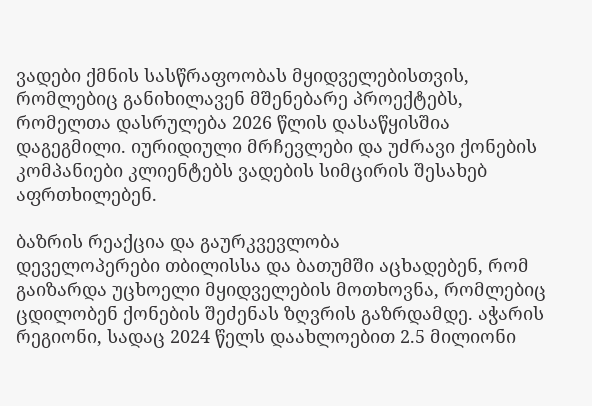ვადები ქმნის სასწრაფოობას მყიდველებისთვის, რომლებიც განიხილავენ მშენებარე პროექტებს, რომელთა დასრულება 2026 წლის დასაწყისშია დაგეგმილი. იურიდიული მრჩევლები და უძრავი ქონების კომპანიები კლიენტებს ვადების სიმცირის შესახებ აფრთხილებენ.

ბაზრის რეაქცია და გაურკვევლობა
დეველოპერები თბილისსა და ბათუმში აცხადებენ, რომ გაიზარდა უცხოელი მყიდველების მოთხოვნა, რომლებიც ცდილობენ ქონების შეძენას ზღვრის გაზრდამდე. აჭარის რეგიონი, სადაც 2024 წელს დაახლოებით 2.5 მილიონი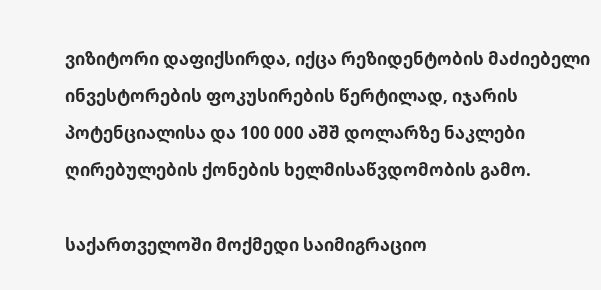ვიზიტორი დაფიქსირდა, იქცა რეზიდენტობის მაძიებელი ინვესტორების ფოკუსირების წერტილად, იჯარის პოტენციალისა და 100 000 აშშ დოლარზე ნაკლები ღირებულების ქონების ხელმისაწვდომობის გამო.

საქართველოში მოქმედი საიმიგრაციო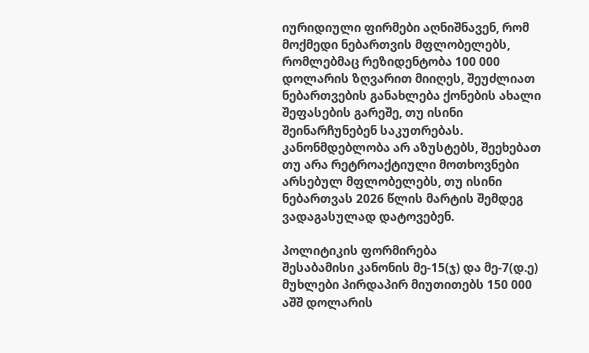იურიდიული ფირმები აღნიშნავენ, რომ მოქმედი ნებართვის მფლობელებს, რომლებმაც რეზიდენტობა 100 000 დოლარის ზღვარით მიიღეს, შეუძლიათ ნებართვების განახლება ქონების ახალი შეფასების გარეშე, თუ ისინი შეინარჩუნებენ საკუთრებას. კანონმდებლობა არ აზუსტებს, შეეხებათ თუ არა რეტროაქტიული მოთხოვნები არსებულ მფლობელებს, თუ ისინი ნებართვას 2026 წლის მარტის შემდეგ ვადაგასულად დატოვებენ.

პოლიტიკის ფორმირება
შესაბამისი კანონის მე-15(ჯ) და მე-7(დ.ე) მუხლები პირდაპირ მიუთითებს 150 000 აშშ დოლარის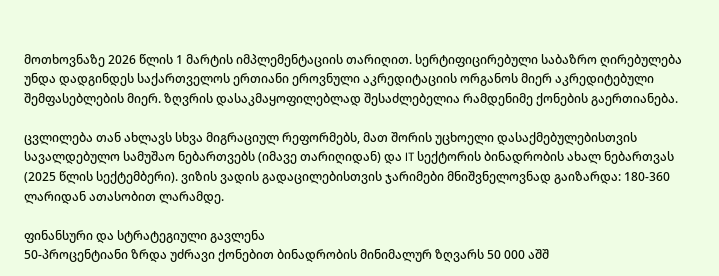მოთხოვნაზე 2026 წლის 1 მარტის იმპლემენტაციის თარიღით. სერტიფიცირებული საბაზრო ღირებულება უნდა დადგინდეს საქართველოს ერთიანი ეროვნული აკრედიტაციის ორგანოს მიერ აკრედიტებული შემფასებლების მიერ. ზღვრის დასაკმაყოფილებლად შესაძლებელია რამდენიმე ქონების გაერთიანება.

ცვლილება თან ახლავს სხვა მიგრაციულ რეფორმებს, მათ შორის უცხოელი დასაქმებულებისთვის სავალდებულო სამუშაო ნებართვებს (იმავე თარიღიდან) და IT სექტორის ბინადრობის ახალ ნებართვას (2025 წლის სექტემბერი). ვიზის ვადის გადაცილებისთვის ჯარიმები მნიშვნელოვნად გაიზარდა: 180-360 ლარიდან ათასობით ლარამდე.

ფინანსური და სტრატეგიული გავლენა
50-პროცენტიანი ზრდა უძრავი ქონებით ბინადრობის მინიმალურ ზღვარს 50 000 აშშ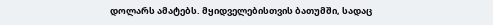დოლარს ამატებს. მყიდველებისთვის ბათუმში, სადაც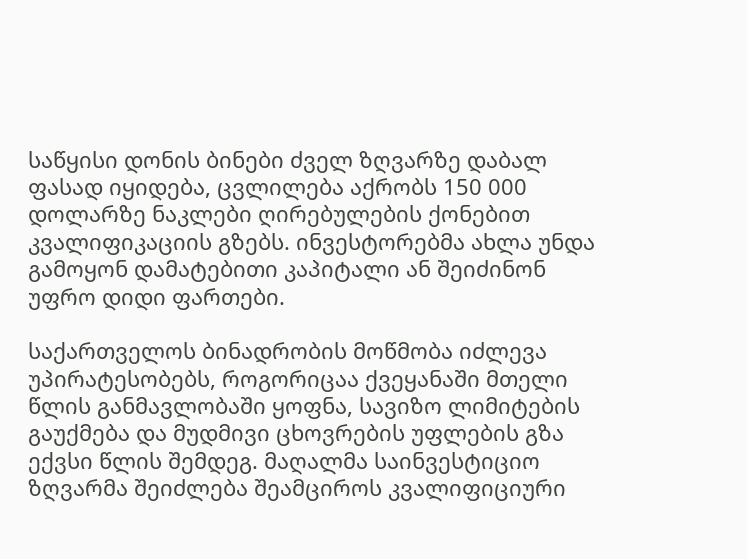საწყისი დონის ბინები ძველ ზღვარზე დაბალ ფასად იყიდება, ცვლილება აქრობს 150 000 დოლარზე ნაკლები ღირებულების ქონებით კვალიფიკაციის გზებს. ინვესტორებმა ახლა უნდა გამოყონ დამატებითი კაპიტალი ან შეიძინონ უფრო დიდი ფართები.

საქართველოს ბინადრობის მოწმობა იძლევა უპირატესობებს, როგორიცაა ქვეყანაში მთელი წლის განმავლობაში ყოფნა, სავიზო ლიმიტების გაუქმება და მუდმივი ცხოვრების უფლების გზა ექვსი წლის შემდეგ. მაღალმა საინვესტიციო ზღვარმა შეიძლება შეამციროს კვალიფიციური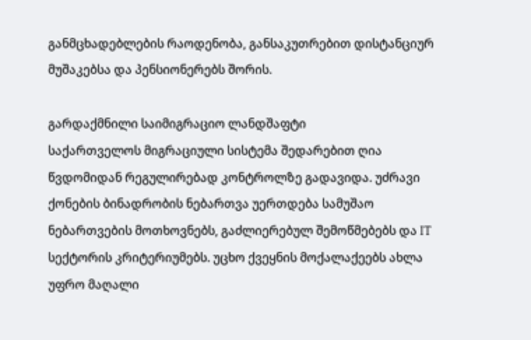განმცხადებლების რაოდენობა, განსაკუთრებით დისტანციურ მუშაკებსა და პენსიონერებს შორის.

გარდაქმნილი საიმიგრაციო ლანდშაფტი
საქართველოს მიგრაციული სისტემა შედარებით ღია წვდომიდან რეგულირებად კონტროლზე გადავიდა. უძრავი ქონების ბინადრობის ნებართვა უერთდება სამუშაო ნებართვების მოთხოვნებს, გაძლიერებულ შემოწმებებს და IT სექტორის კრიტერიუმებს. უცხო ქვეყნის მოქალაქეებს ახლა უფრო მაღალი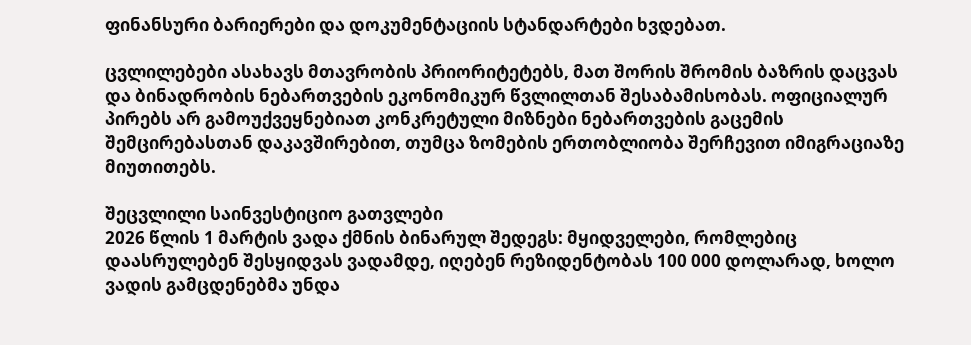ფინანსური ბარიერები და დოკუმენტაციის სტანდარტები ხვდებათ.

ცვლილებები ასახავს მთავრობის პრიორიტეტებს, მათ შორის შრომის ბაზრის დაცვას და ბინადრობის ნებართვების ეკონომიკურ წვლილთან შესაბამისობას. ოფიციალურ პირებს არ გამოუქვეყნებიათ კონკრეტული მიზნები ნებართვების გაცემის შემცირებასთან დაკავშირებით, თუმცა ზომების ერთობლიობა შერჩევით იმიგრაციაზე მიუთითებს.

შეცვლილი საინვესტიციო გათვლები
2026 წლის 1 მარტის ვადა ქმნის ბინარულ შედეგს: მყიდველები, რომლებიც დაასრულებენ შესყიდვას ვადამდე, იღებენ რეზიდენტობას 100 000 დოლარად, ხოლო ვადის გამცდენებმა უნდა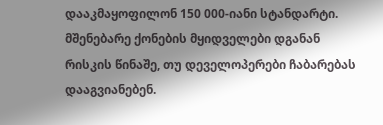დააკმაყოფილონ 150 000-იანი სტანდარტი. მშენებარე ქონების მყიდველები დგანან რისკის წინაშე, თუ დეველოპერები ჩაბარებას დააგვიანებენ.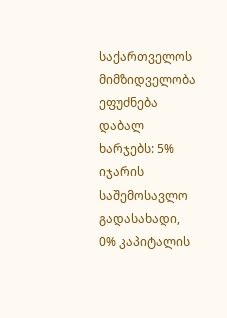საქართველოს მიმზიდველობა ეფუძნება დაბალ ხარჯებს: 5% იჯარის საშემოსავლო გადასახადი, 0% კაპიტალის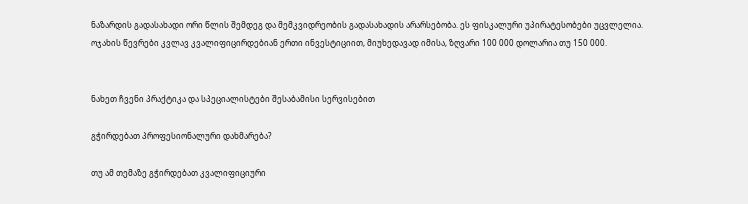ნაზარდის გადასახადი ორი წლის შემდეგ და მემკვიდრეობის გადასახადის არარსებობა. ეს ფისკალური უპირატესობები უცვლელია. ოჯახის წევრები კვლავ კვალიფიცირდებიან ერთი ინვესტიციით, მიუხედავად იმისა, ზღვარი 100 000 დოლარია თუ 150 000.


ნახეთ ჩვენი პრაქტიკა და სპეციალისტები შესაბამისი სერვისებით

გჭირდებათ პროფესიონალური დახმარება?

თუ ამ თემაზე გჭირდებათ კვალიფიციური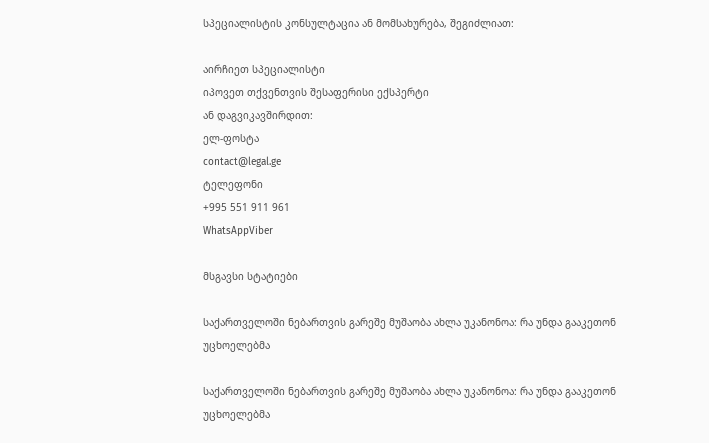სპეციალისტის კონსულტაცია ან მომსახურება, შეგიძლიათ:

აირჩიეთ სპეციალისტი
იპოვეთ თქვენთვის შესაფერისი ექსპერტი
ან დაგვიკავშირდით:
ელ-ფოსტა
contact@legal.ge
ტელეფონი
+995 551 911 961
WhatsAppViber

მსგავსი სტატიები

საქართველოში ნებართვის გარეშე მუშაობა ახლა უკანონოა: რა უნდა გააკეთონ უცხოელებმა

საქართველოში ნებართვის გარეშე მუშაობა ახლა უკანონოა: რა უნდა გააკეთონ უცხოელებმა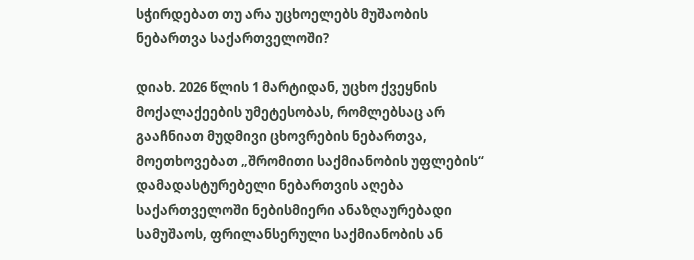სჭირდებათ თუ არა უცხოელებს მუშაობის ნებართვა საქართველოში?

დიახ. 2026 წლის 1 მარტიდან, უცხო ქვეყნის მოქალაქეების უმეტესობას, რომლებსაც არ გააჩნიათ მუდმივი ცხოვრების ნებართვა, მოეთხოვებათ „შრომითი საქმიანობის უფლების“ დამადასტურებელი ნებართვის აღება საქართველოში ნებისმიერი ანაზღაურებადი სამუშაოს, ფრილანსერული საქმიანობის ან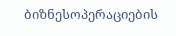ბიზნესოპერაციების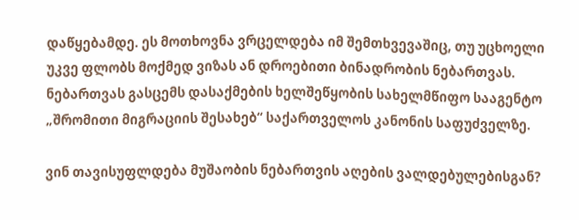დაწყებამდე. ეს მოთხოვნა ვრცელდება იმ შემთხვევაშიც, თუ უცხოელი უკვე ფლობს მოქმედ ვიზას ან დროებითი ბინადრობის ნებართვას. ნებართვას გასცემს დასაქმების ხელშეწყობის სახელმწიფო სააგენტო „შრომითი მიგრაციის შესახებ“ საქართველოს კანონის საფუძველზე.

ვინ თავისუფლდება მუშაობის ნებართვის აღების ვალდებულებისგან?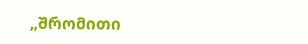„შრომითი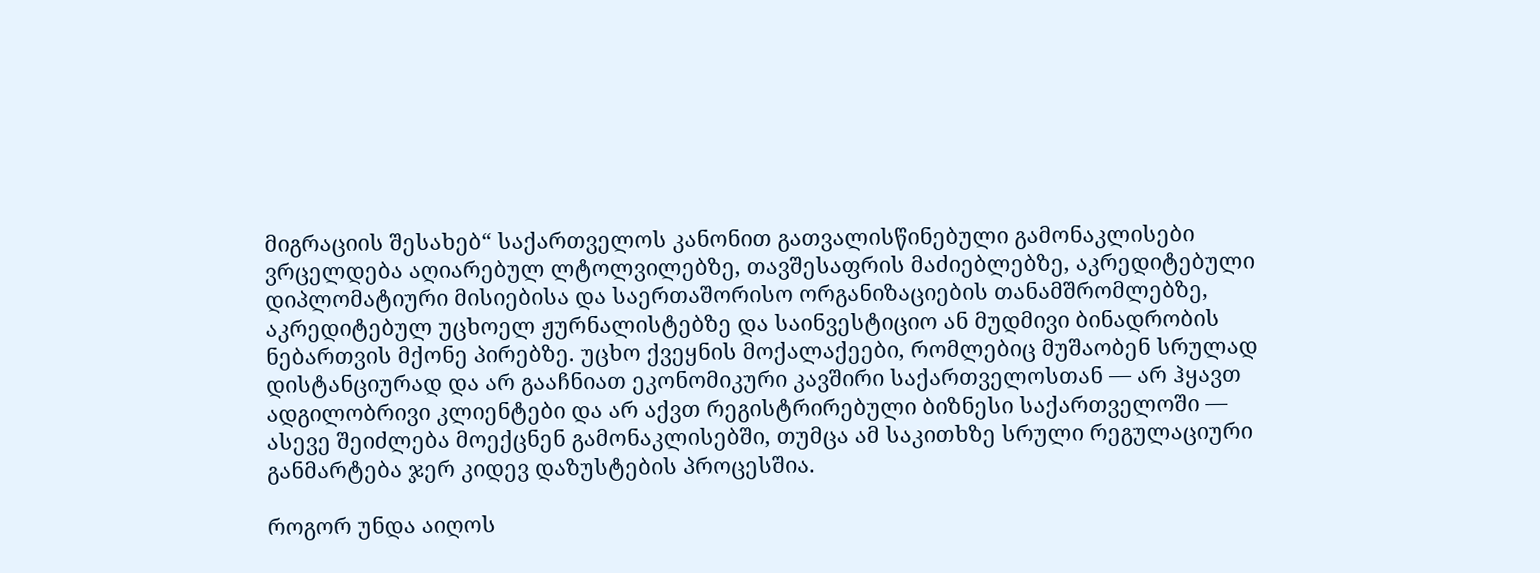მიგრაციის შესახებ“ საქართველოს კანონით გათვალისწინებული გამონაკლისები ვრცელდება აღიარებულ ლტოლვილებზე, თავშესაფრის მაძიებლებზე, აკრედიტებული დიპლომატიური მისიებისა და საერთაშორისო ორგანიზაციების თანამშრომლებზე, აკრედიტებულ უცხოელ ჟურნალისტებზე და საინვესტიციო ან მუდმივი ბინადრობის ნებართვის მქონე პირებზე. უცხო ქვეყნის მოქალაქეები, რომლებიც მუშაობენ სრულად დისტანციურად და არ გააჩნიათ ეკონომიკური კავშირი საქართველოსთან — არ ჰყავთ ადგილობრივი კლიენტები და არ აქვთ რეგისტრირებული ბიზნესი საქართველოში — ასევე შეიძლება მოექცნენ გამონაკლისებში, თუმცა ამ საკითხზე სრული რეგულაციური განმარტება ჯერ კიდევ დაზუსტების პროცესშია.

როგორ უნდა აიღოს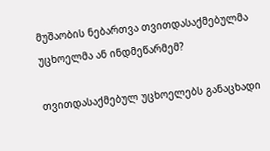მუშაობის ნებართვა თვითდასაქმებულმა უცხოელმა ან ინდმეწარმემ?

თვითდასაქმებულ უცხოელებს განაცხადი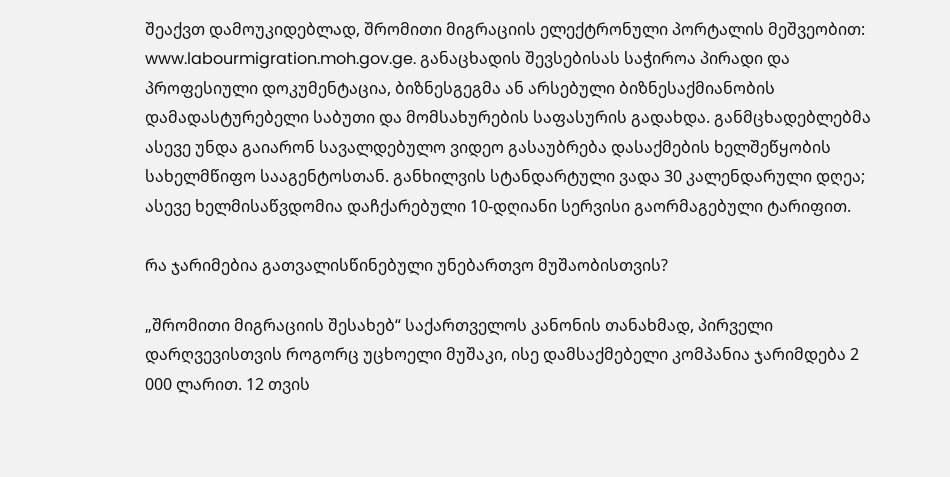შეაქვთ დამოუკიდებლად, შრომითი მიგრაციის ელექტრონული პორტალის მეშვეობით: www.labourmigration.moh.gov.ge. განაცხადის შევსებისას საჭიროა პირადი და პროფესიული დოკუმენტაცია, ბიზნესგეგმა ან არსებული ბიზნესაქმიანობის დამადასტურებელი საბუთი და მომსახურების საფასურის გადახდა. განმცხადებლებმა ასევე უნდა გაიარონ სავალდებულო ვიდეო გასაუბრება დასაქმების ხელშეწყობის სახელმწიფო სააგენტოსთან. განხილვის სტანდარტული ვადა 30 კალენდარული დღეა; ასევე ხელმისაწვდომია დაჩქარებული 10-დღიანი სერვისი გაორმაგებული ტარიფით.

რა ჯარიმებია გათვალისწინებული უნებართვო მუშაობისთვის?

„შრომითი მიგრაციის შესახებ“ საქართველოს კანონის თანახმად, პირველი დარღვევისთვის როგორც უცხოელი მუშაკი, ისე დამსაქმებელი კომპანია ჯარიმდება 2 000 ლარით. 12 თვის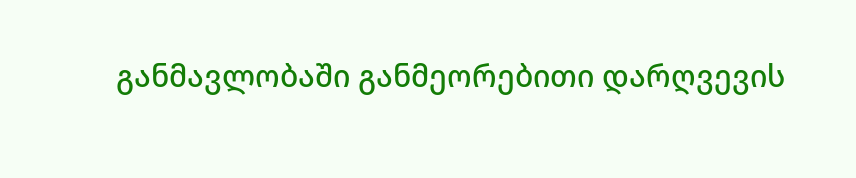განმავლობაში განმეორებითი დარღვევის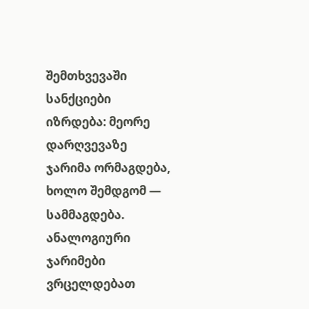შემთხვევაში სანქციები იზრდება: მეორე დარღვევაზე ჯარიმა ორმაგდება, ხოლო შემდგომ — სამმაგდება. ანალოგიური ჯარიმები ვრცელდებათ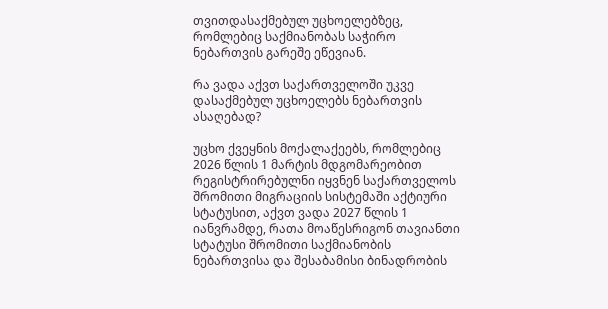თვითდასაქმებულ უცხოელებზეც, რომლებიც საქმიანობას საჭირო ნებართვის გარეშე ეწევიან.

რა ვადა აქვთ საქართველოში უკვე დასაქმებულ უცხოელებს ნებართვის ასაღებად?

უცხო ქვეყნის მოქალაქეებს, რომლებიც 2026 წლის 1 მარტის მდგომარეობით რეგისტრირებულნი იყვნენ საქართველოს შრომითი მიგრაციის სისტემაში აქტიური სტატუსით, აქვთ ვადა 2027 წლის 1 იანვრამდე, რათა მოაწესრიგონ თავიანთი სტატუსი შრომითი საქმიანობის ნებართვისა და შესაბამისი ბინადრობის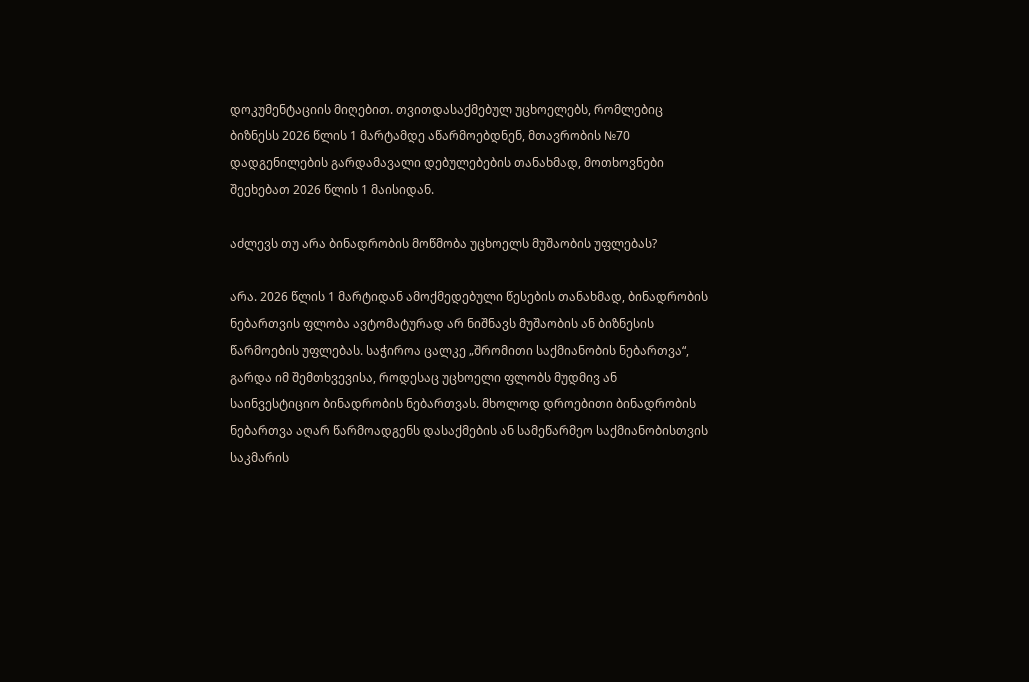დოკუმენტაციის მიღებით. თვითდასაქმებულ უცხოელებს, რომლებიც ბიზნესს 2026 წლის 1 მარტამდე აწარმოებდნენ, მთავრობის №70 დადგენილების გარდამავალი დებულებების თანახმად, მოთხოვნები შეეხებათ 2026 წლის 1 მაისიდან.

აძლევს თუ არა ბინადრობის მოწმობა უცხოელს მუშაობის უფლებას?

არა. 2026 წლის 1 მარტიდან ამოქმედებული წესების თანახმად, ბინადრობის ნებართვის ფლობა ავტომატურად არ ნიშნავს მუშაობის ან ბიზნესის წარმოების უფლებას. საჭიროა ცალკე „შრომითი საქმიანობის ნებართვა“, გარდა იმ შემთხვევისა, როდესაც უცხოელი ფლობს მუდმივ ან საინვესტიციო ბინადრობის ნებართვას. მხოლოდ დროებითი ბინადრობის ნებართვა აღარ წარმოადგენს დასაქმების ან სამეწარმეო საქმიანობისთვის საკმარის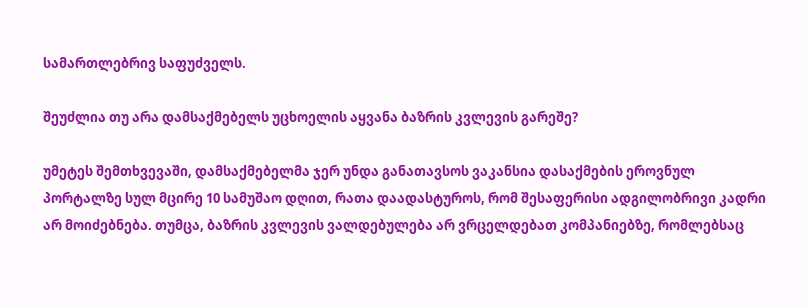სამართლებრივ საფუძველს.

შეუძლია თუ არა დამსაქმებელს უცხოელის აყვანა ბაზრის კვლევის გარეშე?

უმეტეს შემთხვევაში, დამსაქმებელმა ჯერ უნდა განათავსოს ვაკანსია დასაქმების ეროვნულ პორტალზე სულ მცირე 10 სამუშაო დღით, რათა დაადასტუროს, რომ შესაფერისი ადგილობრივი კადრი არ მოიძებნება. თუმცა, ბაზრის კვლევის ვალდებულება არ ვრცელდებათ კომპანიებზე, რომლებსაც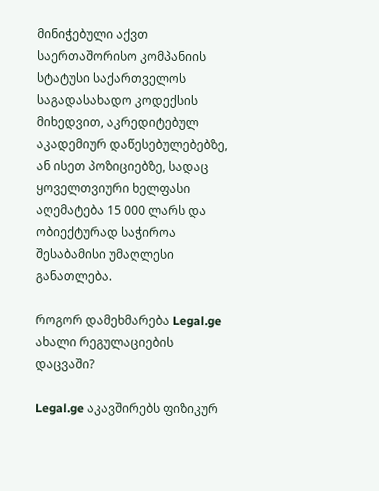მინიჭებული აქვთ საერთაშორისო კომპანიის სტატუსი საქართველოს საგადასახადო კოდექსის მიხედვით, აკრედიტებულ აკადემიურ დაწესებულებებზე, ან ისეთ პოზიციებზე, სადაც ყოველთვიური ხელფასი აღემატება 15 000 ლარს და ობიექტურად საჭიროა შესაბამისი უმაღლესი განათლება.

როგორ დამეხმარება Legal.ge ახალი რეგულაციების დაცვაში?

Legal.ge აკავშირებს ფიზიკურ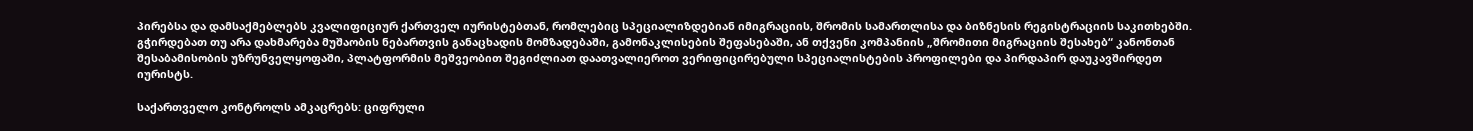პირებსა და დამსაქმებლებს კვალიფიციურ ქართველ იურისტებთან, რომლებიც სპეციალიზდებიან იმიგრაციის, შრომის სამართლისა და ბიზნესის რეგისტრაციის საკითხებში. გჭირდებათ თუ არა დახმარება მუშაობის ნებართვის განაცხადის მომზადებაში, გამონაკლისების შეფასებაში, ან თქვენი კომპანიის „შრომითი მიგრაციის შესახებ“ კანონთან შესაბამისობის უზრუნველყოფაში, პლატფორმის მეშვეობით შეგიძლიათ დაათვალიეროთ ვერიფიცირებული სპეციალისტების პროფილები და პირდაპირ დაუკავშირდეთ იურისტს.

საქართველო კონტროლს ამკაცრებს: ციფრული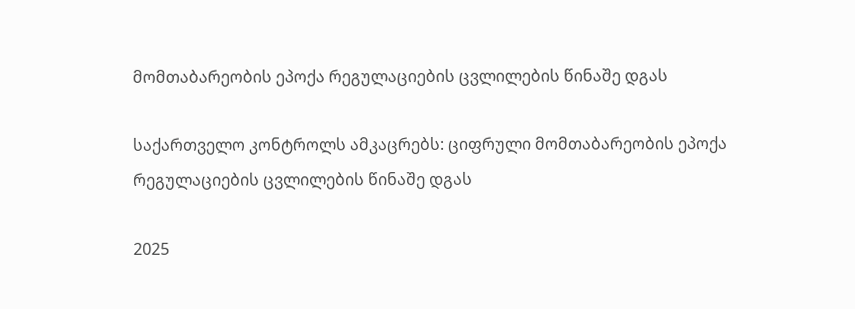მომთაბარეობის ეპოქა რეგულაციების ცვლილების წინაშე დგას

საქართველო კონტროლს ამკაცრებს: ციფრული მომთაბარეობის ეპოქა რეგულაციების ცვლილების წინაშე დგას

2025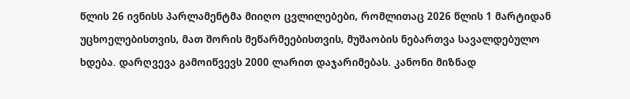წლის 26 ივნისს პარლამენტმა მიიღო ცვლილებები, რომლითაც 2026 წლის 1 მარტიდან უცხოელებისთვის, მათ შორის მეწარმეებისთვის, მუშაობის ნებართვა სავალდებულო ხდება. დარღვევა გამოიწვევს 2000 ლარით დაჯარიმებას. კანონი მიზნად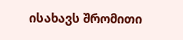ისახავს შრომითი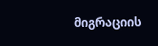მიგრაციის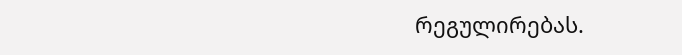რეგულირებას.